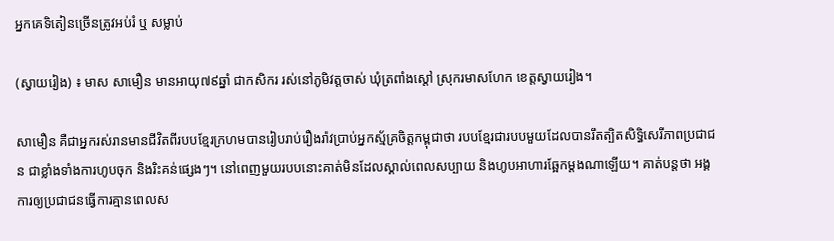អ្នកគេទិតៀនច្រើនត្រូវអប់រំ ឬ សម្លាប់

(ស្វាយរៀង) ៖ មាស សាមឿន មានអាយុ៧៩ឆ្នាំ ជាកសិករ រស់នៅភូមិវត្តចាស់ ឃុំត្រពាំងស្តៅ ស្រុករមាសហែក ខេត្តស្វាយរៀង។

សាមឿន គឺជាអ្នករស់រានមានជីវិតពីរបបខ្មែរក្រហមបានរៀបរាប់រឿងរ៉ាវបា្រប់អ្នកស្ម័គ្រចិត្តកម្ពុជាថា របបខ្មែរជារបបមួយដែលបានរឹតត្បិតសិទ្ធិសេរីភាពប្រជាជន ជាខ្លាំងទាំងការហូបចុក និងរិះគន់ផ្សេងៗ។ នៅពេញមួយរបបនោះគាត់មិនដែលស្គាល់ពេលសប្បាយ និងហូបអាហារឆ្អែកម្តងណាឡើយ។ គាត់បន្តថា អង្គការឲ្យប្រជាជនធ្វើការគ្មានពេលស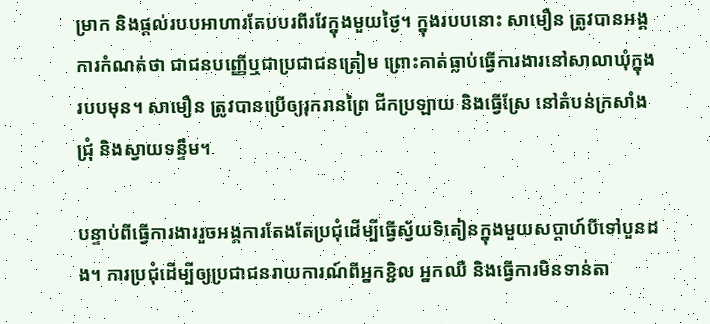ម្រាក និងផ្តល់របបអាហារតែបបរពីរវែក្នុងមួយថ្ងៃ។ ក្នុងរបបនោះ សាមឿន ត្រូវបានអង្គការកំណត់ថា ជាជនបញ្ញើឬជាប្រជាជនត្រៀម ព្រោះគាត់ធ្លាប់ធ្វើការងារនៅសាលាឃុំក្នុងរបបមុន។ សាមឿន ត្រូវបានប្រើឲ្យរុករានព្រៃ ជីកប្រឡាយ និងធ្វើស្រែ នៅតំបន់ក្រសាំងជ្រុំ និងស្វាយទន្ទឹម។

បន្ទាប់ពីធ្វើការងាររួចអង្គការតែងតែប្រជុំដើម្បីធ្វើស្វ័យទិតៀនក្នុងមួយសប្តាហ៍បីទៅបួនដង។ ការប្រជុំដើម្បីឲ្យប្រជាជនរាយការណ៍ពីអ្នកខ្ជិល អ្នកឈឺ និងធ្វើការមិនទាន់តា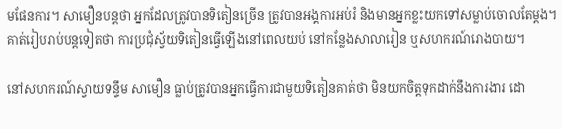មផែនការ។ សាមឿនបន្តថា អ្នកដែលត្រូវបានទិតៀនច្រើន ត្រូវបានអង្គការអប់រំ និងមានអ្នកខ្លះយកទៅសម្លាប់ចោលតែម្តង។ គាត់រៀបរាប់បន្តទៀតថា ការប្រជុំស្វ័យទិតៀនធ្វើឡើងនៅពេលយប់ នៅកន្លែងសាលារៀន ឬសហករណ៍រោងបាយ។

នៅសហករណ៍ស្វាយទន្ទឹម សាមឿន ធ្លាប់ត្រូវបានអ្នកធ្វើការជាមួយទិតៀនគាត់ថា មិនយកចិត្តទុកដាក់នឹងការងារ ដោ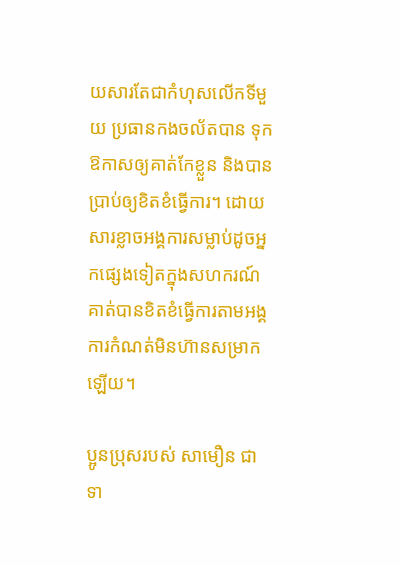យសារតែជាកំហុសលើកទីមួយ ប្រធានកងចល័តបាន ទុកឱកាសឲ្យគាត់កែខ្លួន និងបានប្រាប់ឲ្យខិតខំធ្វើការ។ ដោយសារខ្លាចអង្គការសម្លាប់ដូចអ្នកផ្សេងទៀតក្នុងសហករណ៍ គាត់បានខិតខំធ្វើការតាមអង្គការកំណត់មិនហ៊ានសម្រាកឡើយ។

ប្អូនប្រុសរបស់ សាមឿន ជាទា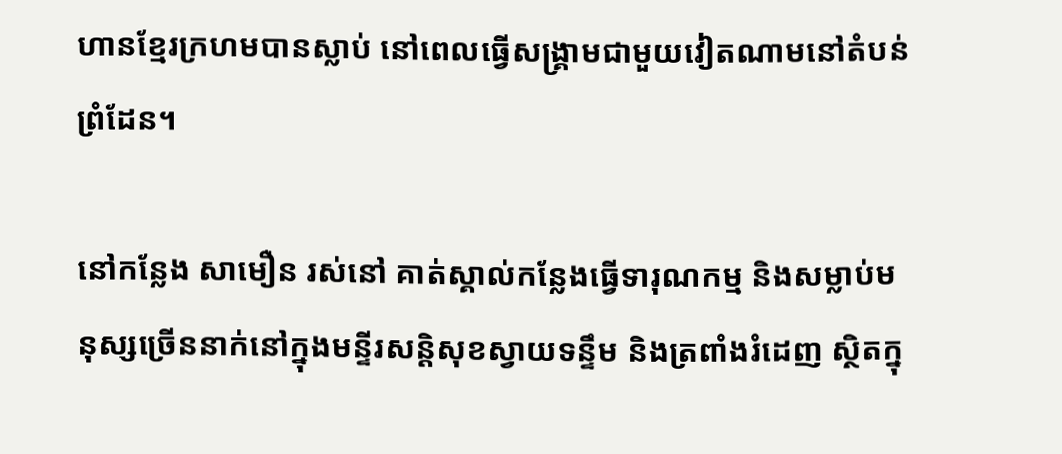ហានខ្មែរក្រហមបានស្លាប់ នៅពេលធ្វើសង្រ្គាមជាមួយវៀតណាមនៅតំបន់ព្រំដែន។

នៅកន្លែង សាមឿន រស់នៅ គាត់ស្គាល់កន្លែងធ្វើទារុណកម្ម និងសម្លាប់មនុស្សច្រើននាក់នៅក្នុងមន្ទីរសន្តិសុខស្វាយទន្ទឹម និងត្រពាំងរំដេញ ស្ថិតក្នុ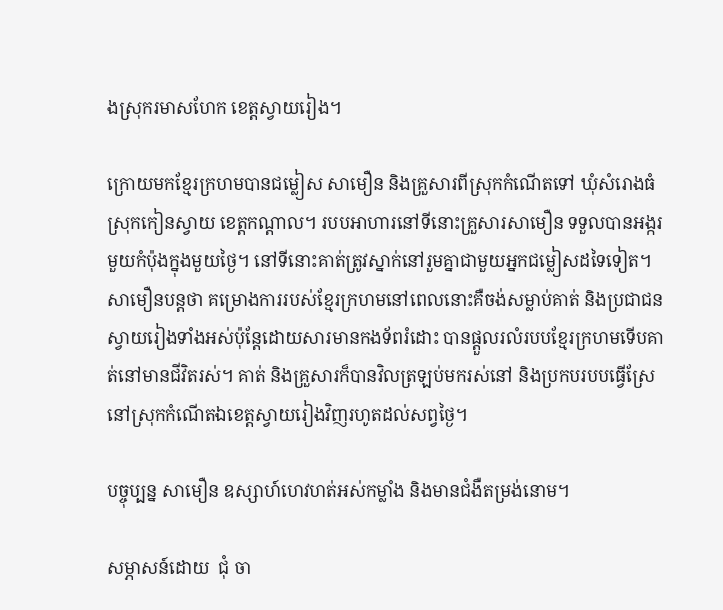ងស្រុករមាសហែក ខេត្តស្វាយរៀង។

ក្រោយមកខ្មែរក្រហមបានជម្លៀស សាមឿន និងគ្រួសារពីស្រុកកំណើតទៅ ឃុំសំរោងធំ ស្រុកកៀនស្វាយ ខេត្តកណ្តាល។ របបអាហារនៅទីនោះគ្រួសារសាមឿន ទទួលបានអង្ករមួយកំប៉ុងក្នុងមួយថ្ងៃ។ នៅទីនោះគាត់ត្រូវស្នាក់នៅរួមគ្នាជាមួយអ្នកជម្លៀសដទៃទៀត។ សាមឿនបន្តថា គម្រោងការរបស់ខ្មែរក្រហមនៅពេលនោះគឺចង់សម្លាប់គាត់ និងប្រជាជនស្វាយរៀងទាំងអស់ប៉ុន្តែដោយសារមានកងទ័ពរំដោះ បានផ្តួលរលំរបបខ្មែរក្រហមទើបគាត់នៅមានជីវិតរស់។ គាត់ និងគ្រួសារក៏បានវិលត្រឡប់មករស់នៅ និងប្រកបរបបធ្វើស្រែនៅស្រុកកំណើតឯខេត្តស្វាយរៀងវិញរហូតដល់សព្វថ្ងៃ។

បច្ចុប្បន្ន សាមឿន ឧស្សាហ៍ហេវហត់អស់កម្លាំង និងមានជំងឺតម្រង់នោម។

សម្ភាសន៍ដោយ  ជុំ ចា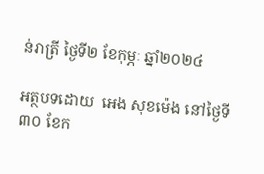ន់រាត្រី ថ្ងៃទី២ ខែកុម្ភៈ ឆ្នាំ២០២៤

អត្ថបទដោយ  អេង សុខម៉េង នៅថ្ងៃទី៣០ ខែក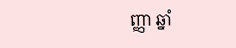ញ្ញា ឆ្នាំ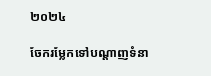២០២៤

ចែករម្លែកទៅបណ្តាញទំនា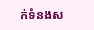ក់ទំនងស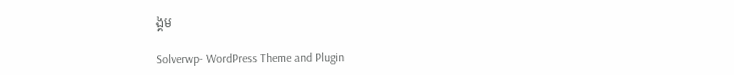ង្គម

Solverwp- WordPress Theme and Plugin